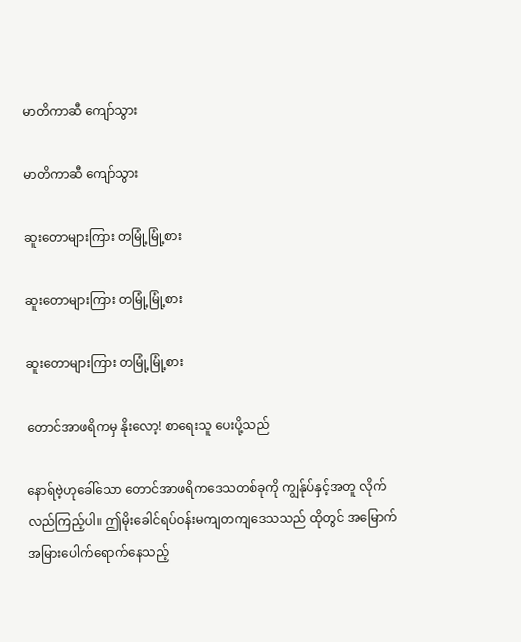မာတိကာဆီ ကျော်သွား

မာတိကာဆီ ကျော်သွား

ဆူးတောများကြား တမြုံ့မြုံ့စား

ဆူးတောများကြား တမြုံ့မြုံ့စား

ဆူးတောများကြား တမြုံ့မြုံ့စား

တောင်အာဖရိကမှ နိုးလော့! စာရေးသူ ပေးပို့သည်

နောရ်ဗဲ့ဟုခေါ်သော တောင်အာဖရိကဒေသတစ်ခုကို ကျွန်ုပ်နှင့်အတူ လိုက်လည်ကြည့်ပါ။ ဤမိုးခေါင်ရပ်ဝန်းမကျတကျဒေသသည် ထိုတွင် အမြောက်အမြားပေါက်ရောက်နေသည့်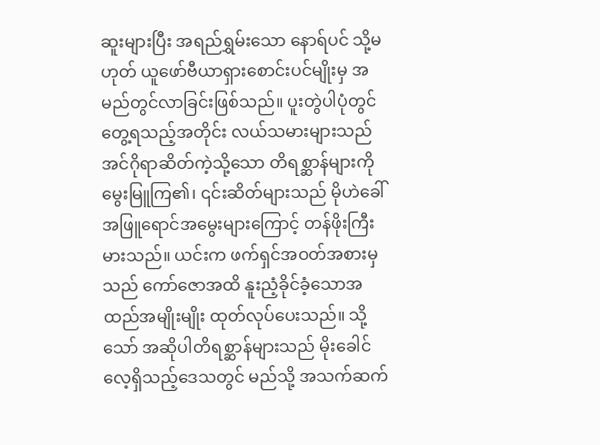ဆူးများပြီး အရည်ရွှမ်းသော နောရ်ပင် သို့မဟုတ် ယူဖော်ဗီယာရှားစောင်းပင်မျိုးမှ အမည်တွင်လာခြင်းဖြစ်သည်။ ပူးတွဲပါပုံတွင် တွေ့ရသည့်အတိုင်း လယ်သမားများသည် အင်ဂိုရာဆိတ်ကဲ့သို့သော တိရစ္ဆာန်များကို မွေးမြူကြ၏၊ ၎င်းဆိတ်များသည် မိုဟဲခေါ် အဖြူရောင်အမွေးများကြောင့် တန်ဖိုးကြီးမားသည်။ ယင်းက ဖက်ရှင်အဝတ်အစားမှသည် ကော်ဇောအထိ နူးညံ့ခိုင်ခံ့သောအထည်အမျိုးမျိုး ထုတ်လုပ်ပေးသည်။ သို့သော် အဆိုပါတိရစ္ဆာန်များသည် မိုးခေါင်လေ့ရှိသည့်ဒေသတွင် မည်သို့ အသက်ဆက်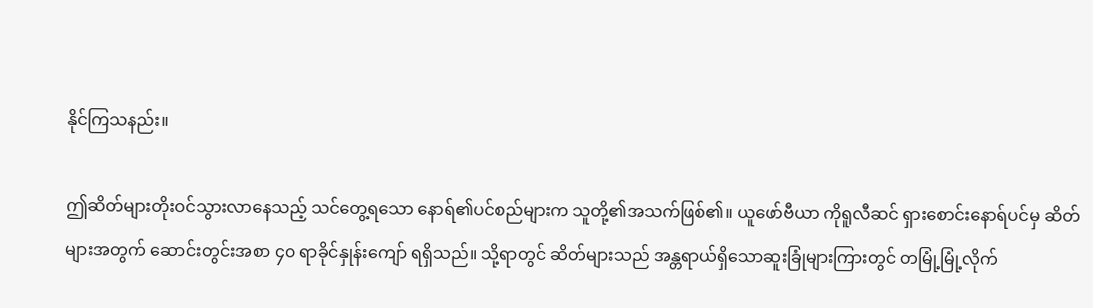နိုင်ကြသနည်း။

ဤဆိတ်များတိုးဝင်သွားလာနေသည့် သင်တွေ့ရသော နောရ်၏ပင်စည်များက သူတို့၏အသက်ဖြစ်၏။ ယူဖော်ဗီယာ ကိုရူလီဆင် ရှားစောင်းနောရ်ပင်မှ ဆိတ်များအတွက် ဆောင်းတွင်းအစာ ၄၀ ရာခိုင်နှုန်းကျော် ရရှိသည်။ သို့ရာတွင် ဆိတ်များသည် အန္တရာယ်ရှိသောဆူးခြုံများကြားတွင် တမြုံ့မြုံ့လိုက်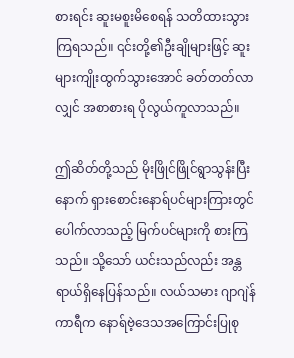စားရင်း ဆူးမစူးမိစေရန် သတိထားသွားကြရသည်။ ၎င်းတို့၏ဦးချိုများဖြင့် ဆူးများကျိုးထွက်သွားအောင် ခတ်တတ်လာလျှင် အစာစားရ ပိုလွယ်ကူလာသည်။

ဤဆိတ်တို့သည် မိုးဖြိုင်ဖြိုင်ရွာသွန်းပြီးနောက် ရှားစောင်းနောရ်ပင်များကြားတွင် ပေါက်လာသည့် မြက်ပင်များကို စားကြသည်။ သို့သော် ယင်းသည်လည်း အန္တရာယ်ရှိနေပြန်သည်။ လယ်သမား ဂျာဂျဲန် ကာရီက နောရ်ဗဲ့ဒေသအကြောင်းပြုစု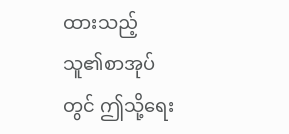ထားသည့် သူ၏စာအုပ်တွင် ဤသို့ရေး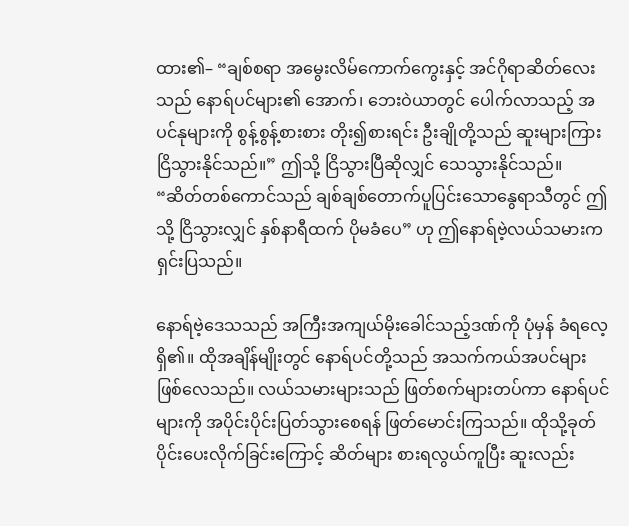ထား၏– “ချစ်စရာ အမွေးလိမ်ကောက်ကွေးနှင့် အင်ဂိုရာဆိတ်လေးသည် နောရ်ပင်များ၏ အောက်၊ ဘေးဝဲယာတွင် ပေါက်လာသည့် အပင်နုများကို စွန့်စွန့်စားစား တိုး၍စားရင်း ဦးချိုတို့သည် ဆူးများကြား ငြိသွားနိုင်သည်။” ဤသို့ ငြိသွားပြီဆိုလျှင် သေသွားနိုင်သည်။ “ဆိတ်တစ်ကောင်သည် ချစ်ချစ်တောက်ပူပြင်းသောနွေရာသီတွင် ဤသို့ ငြိသွားလျှင် နှစ်နာရီထက် ပိုမခံပေ” ဟု ဤနောရ်ဗဲ့လယ်သမားက ရှင်းပြသည်။

နောရ်ဗဲ့ဒေသသည် အကြီးအကျယ်မိုးခေါင်သည့်ဒဏ်ကို ပုံမှန် ခံရလေ့ရှိ၏။ ထိုအချိန်မျိုးတွင် နောရ်ပင်တို့သည် အသက်ကယ်အပင်များ ဖြစ်လေသည်။ လယ်သမားများသည် ဖြတ်စက်များတပ်ကာ နောရ်ပင်များကို အပိုင်းပိုင်းပြတ်သွားစေရန် ဖြတ်မောင်းကြသည်။ ထိုသို့ခုတ်ပိုင်းပေးလိုက်ခြင်းကြောင့် ဆိတ်များ စားရလွယ်ကူပြီး ဆူးလည်း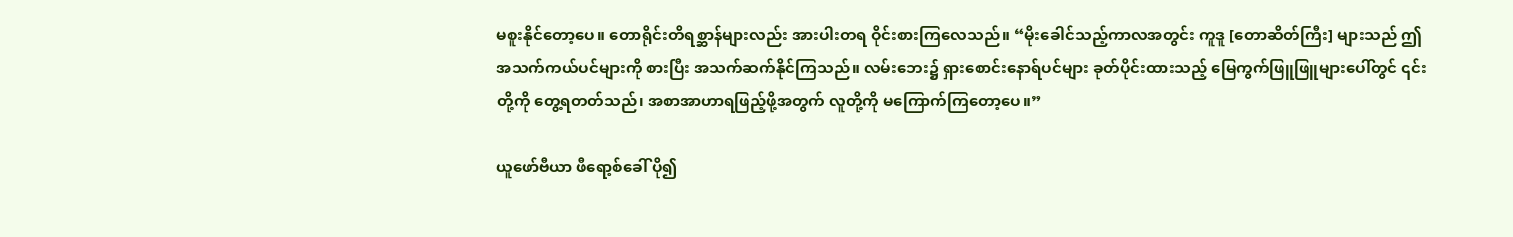မစူးနိုင်တော့ပေ။ တောရိုင်းတိရစ္ဆာန်များလည်း အားပါးတရ ဝိုင်းစားကြလေသည်။ “မိုးခေါင်သည့်ကာလအတွင်း ကူဒူ [တောဆိတ်ကြီး] များသည် ဤအသက်ကယ်ပင်များကို စားပြီး အသက်ဆက်နိုင်ကြသည်။ လမ်းဘေး၌ ရှားစောင်းနောရ်ပင်များ ခုတ်ပိုင်းထားသည့် မြေကွက်ဖြူဖြူများပေါ်တွင် ၎င်းတို့ကို တွေ့ရတတ်သည်၊ အစာအာဟာရဖြည့်ဖို့အတွက် လူတို့ကို မကြောက်ကြတော့ပေ။”

ယူဖော်ဗီယာ ဖီရော့စ်ခေါ် ပို၍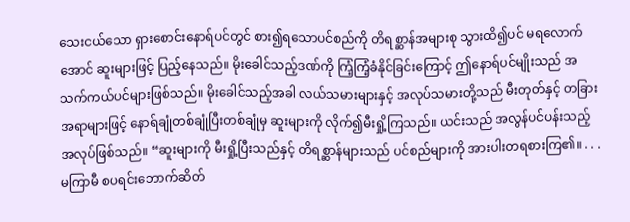သေးငယ်သော ရှားစောင်းနောရ်ပင်တွင် စား၍ရသောပင်စည်ကို တိရစ္ဆာန်အများစု သွားထိ၍ပင် မရလောက်အောင် ဆူးများဖြင့် ပြည့်နေသည်။ မိုးခေါင်သည့်ဒဏ်ကို ကြံ့ကြံ့ခံနိုင်ခြင်းကြောင့် ဤနောရ်ပင်မျိုးသည် အသက်ကယ်ပင်များဖြစ်သည်။ မိုးခေါင်သည့်အခါ လယ်သမားများနှင့် အလုပ်သမားတို့သည် မီးတုတ်နှင့် တခြားအရာများဖြင့် နောရ်ချုံတစ်ချုံပြီးတစ်ချုံမှ ဆူးများကို လိုက်၍မီးရှို့ကြသည်။ ယင်းသည် အလွန်ပင်ပန်းသည့်အလုပ်ဖြစ်သည်။ “ဆူးများကို မီးရှို့ပြီးသည်နှင့် တိရစ္ဆာန်များသည် ပင်စည်များကို အားပါးတရစားကြ၏။ . . . မကြာမီ စပရင်းဘောက်ဆိတ်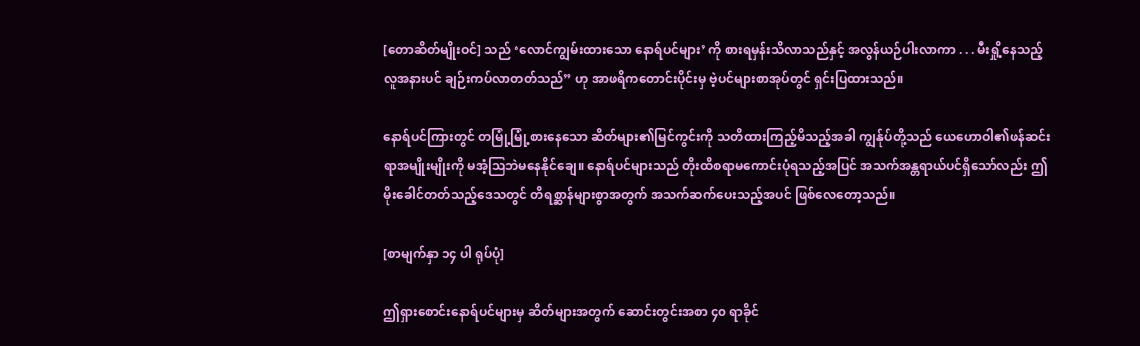[တောဆိတ်မျိုးဝင်] သည် ‘လောင်ကျွမ်းထားသော နောရ်ပင်များ’ ကို စားရမှန်းသိလာသည်နှင့် အလွန်ယဉ်ပါးလာကာ . . . မီးရှို့နေသည့်လူအနားပင် ချဉ်းကပ်လာတတ်သည်” ဟု အာဖရိကတောင်းပိုင်းမှ ဗဲ့ပင်များစာအုပ်တွင် ရှင်းပြထားသည်။

နောရ်ပင်ကြားတွင် တမြုံ့မြုံ့စားနေသော ဆိတ်များ၏မြင်ကွင်းကို သတိထားကြည့်မိသည့်အခါ ကျွန်ုပ်တို့သည် ယေဟောဝါ၏ဖန်ဆင်းရာအမျိုးမျိုးကို မအံ့သြဘဲမနေနိုင်ချေ။ နောရ်ပင်များသည် တိုးထိစရာမကောင်းပုံရသည့်အပြင် အသက်အန္တရာယ်ပင်ရှိသော်လည်း ဤမိုးခေါင်တတ်သည့်ဒေသတွင် တိရစ္ဆာန်များစွာအတွက် အသက်ဆက်ပေးသည့်အပင် ဖြစ်လေတော့သည်။

[စာမျက်နှာ ၁၄ ပါ ရုပ်ပုံ]

ဤရှားစောင်းနောရ်ပင်များမှ ဆိတ်များအတွက် ဆောင်းတွင်းအစာ ၄၀ ရာခိုင်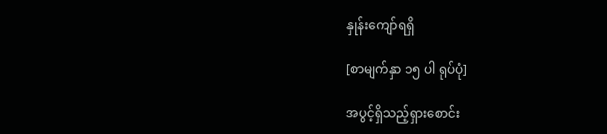နှုန်းကျော်ရရှိ

[စာမျက်နှာ ၁၅ ပါ ရုပ်ပုံ]

အပွင့်ရှိသည့်ရှားစောင်း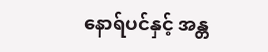နောရ်ပင်နှင့် အန္တ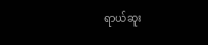ရာယ်ဆူး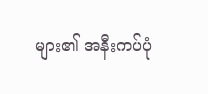များ၏ အနီးကပ်ပုံ